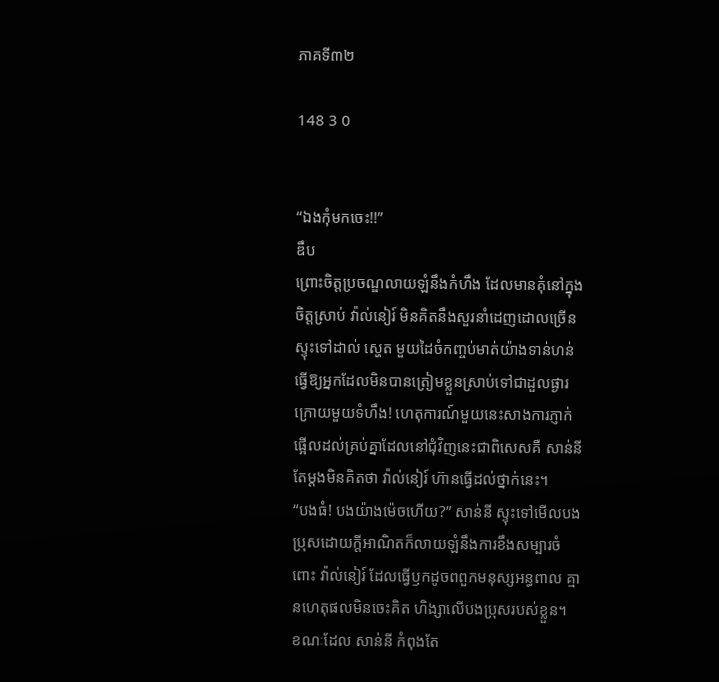ភាគទី៣២

148 3 0


“ឯងកុំមកចេះ!!”
ឌឹប
ព្រោះចិត្តប្រចណ្ឌលាយឡំនឹងកំហឹង ដែលមានគុំនៅក្នុងចិត្តស្រាប់ វ៉ាល់នៀរ៍ មិនគិតនឹងសួរនាំដេញដោលច្រើនស្ទុះទៅដាល់ ស្ហេត មួយដៃចំកញ្ចប់មាត់យ៉ាងទាន់ហន់ ធ្វើឱ្យអ្នកដែលមិនបានត្រៀមខ្លួនស្រាប់ទៅជាដួលផ្ងារក្រោយមួយទំហឹង! ហេតុការណ៍មួយនេះសាងការភ្ញាក់ផ្អើលដល់គ្រប់គ្នាដែលនៅជុំវិញនេះជាពិសេសគឺ សាន់នី តែម្ដងមិនគិតថា វ៉ាល់នៀរ៍ ហ៊ានធ្វើដល់ថ្នាក់នេះ។
“បងធំ! បងយ៉ាងម៉េចហើយ?” សាន់នី ស្ទុះទៅមើលបងប្រុសដោយក្ដីអាណិតក៏លាយឡំនឹងការខឹងសម្បារចំពោះ វ៉ាល់នៀរ៍ ដែលធ្វើឫកដូចពពួកមនុស្សអន្ធពាល គ្មានហេតុផលមិនចេះគិត ហិង្សាលើបងប្រុសរបស់ខ្លួន។
ខណៈដែល សាន់នី កំពុងតែ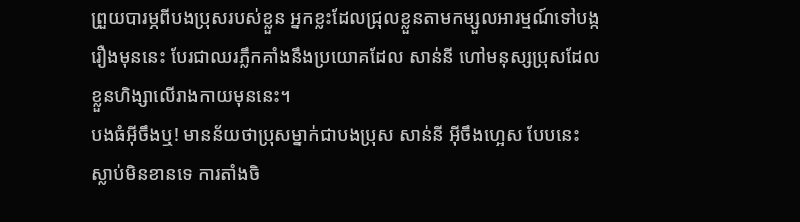ព្រួយបារម្ភពីបងប្រុសរបស់ខ្លួន អ្នកខ្លះដែលជ្រុលខ្លួនតាមកម្សួលអារម្មណ៍ទៅបង្ករឿងមុននេះ បែរជាឈរភ្លឹកគាំងនឹងប្រយោគដែល សាន់នី ហៅមនុស្សប្រុសដែលខ្លួនហិង្សាលើរាងកាយមុននេះ។
បងធំអ៊ីចឹងឬ! មានន័យថាប្រុសម្នាក់ជាបងប្រុស សាន់នី អ៊ីចឹងហ្អេស បែបនេះស្លាប់មិនខានទេ ការតាំងចិ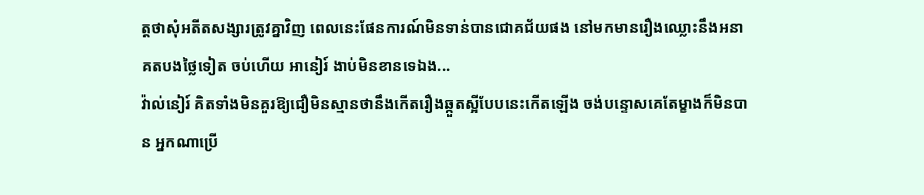ត្តថាសុំអតីតសង្សារត្រូវគ្នាវិញ ពេលនេះផែនការណ៍មិនទាន់បានជោគជ័យផង នៅមកមានរឿងឈ្លោះនឹងអនាគតបងថ្លៃទៀត ចប់ហើយ អានៀរ៍ ងាប់មិនខានទេឯង...
វ៉ាល់នៀរ៍ គិតទាំងមិនគួរឱ្យជឿមិនស្មានថានឹងកើតរឿងឆ្កួតស្អីបែបនេះកើតឡើង ចង់បន្ទោសគេតែម្ខាងក៏មិនបាន អ្នកណាប្រើ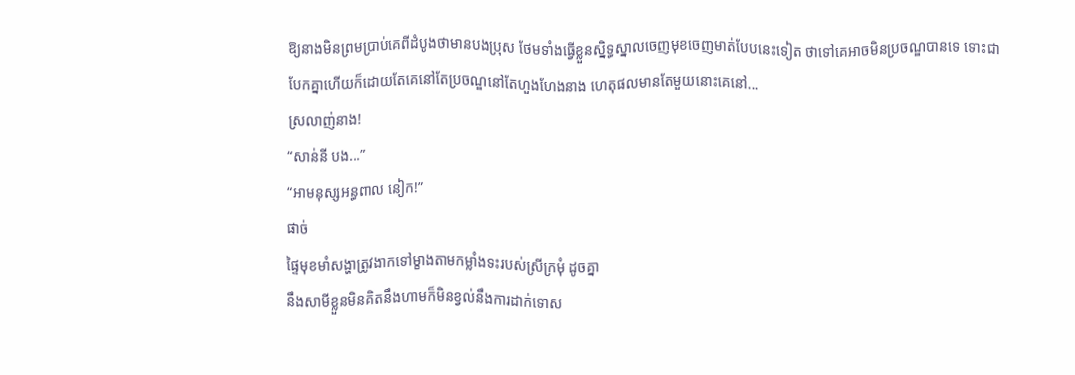ឱ្យនាងមិនព្រមប្រាប់គេពីដំបូងថាមានបងប្រុស ថែមទាំងធ្វើខ្លួនសិ្នទ្ធស្នាលចេញមុខចេញមាត់បែបនេះទៀត ថាទៅគេអាចមិនប្រចណ្ឌបានទេ ទោះជាបែកគ្នាហើយក៏ដោយតែគេនៅតែប្រចណ្ឌនៅតែហួងហែងនាង ហេតុផលមានតែមួយនោះគេនៅ...
ស្រលាញ់នាង!
“សាន់នី បង...”
“អាមនុស្សអន្ធពាល នៀក!”
ផាច់
ផ្ទៃមុខមាំសង្ហាត្រូវងាកទៅម្ខាងតាមកម្លាំងទះរបស់ស្រីក្រមុំ ដូចគ្នា
នឹងសាមីខ្លួនមិនគិតនឹងហាមក៏មិនខ្វល់នឹងការដាក់ទោស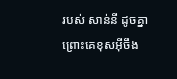របស់ សាន់នី ដូចគ្នាព្រោះគេខុសអ៊ីចឹង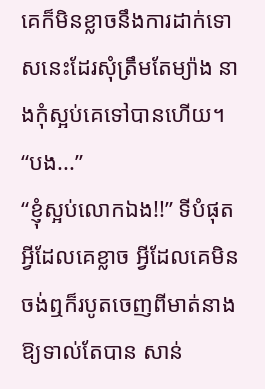គេក៏មិនខ្លាចនឹងការដាក់ទោសនេះដែរសុំត្រឹមតែម្យ៉ាង នាងកុំស្អប់គេទៅបានហើយ។
“បង...”
“ខ្ញុំស្អប់លោកឯង!!” ទីបំផុតអ្វីដែលគេខ្លាច អ្វីដែលគេមិនចង់ឮក៏របូតចេញពីមាត់នាងឱ្យទាល់តែបាន សាន់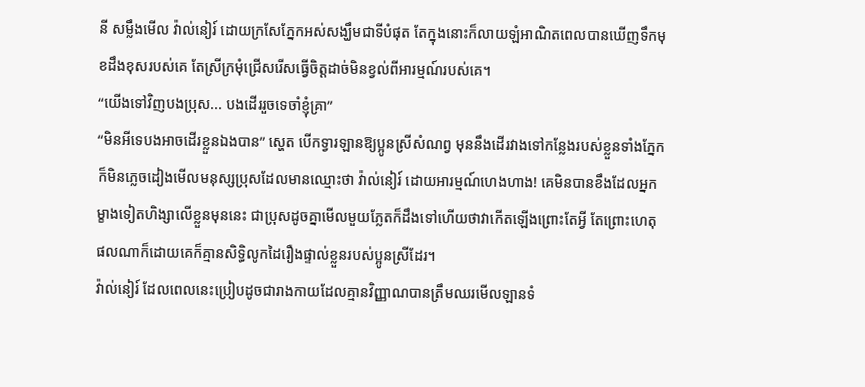នី សម្លឹងមើល វ៉ាល់នៀរ៍ ដោយក្រសែភ្នែកអស់សង្ឃឹមជាទីបំផុត តែក្នុងនោះក៏លាយឡំអាណិតពេលបានឃើញទឹកមុខដឹងខុសរបស់គេ តែស្រីក្រមុំជ្រើសរើសធ្វើចិត្តដាច់មិនខ្វល់ពីអារម្មណ៍របស់គេ។
“យើងទៅវិញបងប្រុស... បងដើររួចទេចាំខ្ញុំគ្រា”
“មិនអីទេបងអាចដើរខ្លួនឯងបាន” ស្ហេត បើកទ្វារឡានឱ្យប្អូនស្រីសំណព្វ មុននឹងដើរវាងទៅកន្លែងរបស់ខ្លួនទាំងភ្នែកក៏មិនភ្លេចដៀងមើលមនុស្សប្រុសដែលមានឈ្មោះថា វ៉ាល់នៀរ៍ ដោយអារម្មណ៍ហេងហាង! គេមិនបានខឹងដែលអ្នកម្ខាងទៀតហិង្សាលើខ្លួនមុននេះ ជាប្រុសដូចគ្នាមើលមួយភ្លែតក៏ដឹងទៅហើយថាវាកើតឡើងព្រោះតែអ្វី តែព្រោះហេតុផលណាក៏ដោយគេក៏គ្មានសិទ្ធិលូកដៃរឿងផ្ទាល់ខ្លួនរបស់ប្អូនស្រីដែរ។
វ៉ាល់នៀរ៍ ដែលពេលនេះប្រៀបដូចជារាងកាយដែលគ្មានវិញ្ញាណបានត្រឹមឈរមើលឡានទំ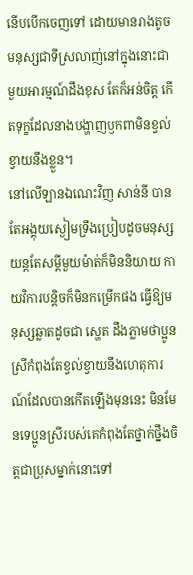នើបបើកចេញទៅ ដោយមានរាងតូចមនុស្សជាទីស្រលាញ់នៅក្នុងនោះជាមួយអារម្មណ៍ដឹងខុស តែក៏អន់ចិត្ត កើតទុក្ខដែលនាងបង្ហាញឫកពាមិនខ្វល់ខ្វាយនឹងខ្លួន។
នៅលើឡានឯណេះវិញ សាន់នី បានតែអង្គុយស្ងៀមទ្រឹងប្រៀបដូចមនុស្សយន្តតែសម្ដីមួយម៉ាត់ក៏មិននិយាយ កាយវិការបន្តិចក៏មិនកម្រើកផង ធ្វើឱ្យមនុស្សឆ្លាតដូចជា ស្ហេត ដឹងភ្លាមថាប្អូនស្រីកំពុងតែខ្វល់ខ្វាយនឹងហេតុការណ៍ដែលបានកើតឡើងមុននេះ មិនមែនទេប្អូនស្រីរបស់គេកំពុងតែថ្នាក់ថ្នឹងចិត្តជាប្រុសម្នាក់នោះទៅ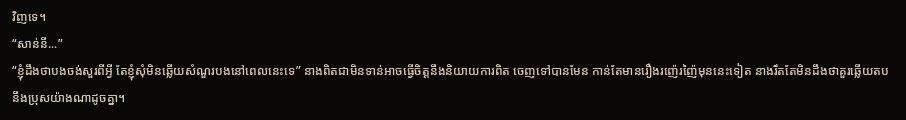វិញទេ។
“សាន់នី...”
“ខ្ញុំដឹងថាបងចង់សួរពីអ្វី តែខ្ញុំសុំមិនឆ្លើយសំណួរបងនៅពេលនេះទេ” នាងពិតជាមិនទាន់អាចធ្វើចិត្តនឹងនិយាយការពិត ចេញទៅបានមែន កាន់តែមានរឿងរញ៉េរញ៉ៃមុននេះទៀត នាងរឹតតែមិនដឹងថាគួរឆ្លើយតបនឹងប្រុសយ៉ាងណាដូចគ្នា។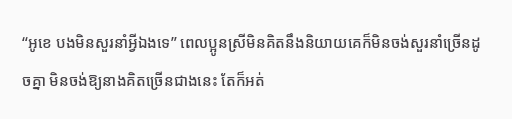“អូខេ បងមិនសួរនាំអ្វីឯងទេ” ពេលប្អូនស្រីមិនគិតនឹងនិយាយគេក៏មិនចង់សួរនាំច្រើនដូចគ្នា មិនចង់ឱ្យនាងគិតច្រើនជាងនេះ តែក៏អត់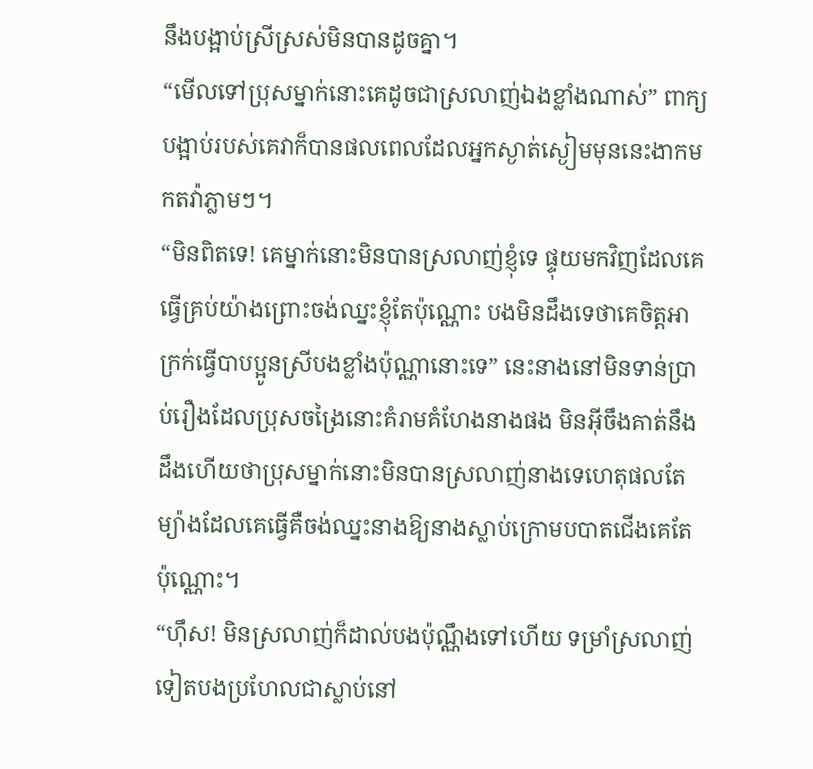នឹងបង្អាប់ស្រីស្រស់មិនបានដូចគ្នា។
“មើលទៅប្រុសម្នាក់នោះគេដូចជាស្រលាញ់ឯងខ្លាំងណាស់” ពាក្យបង្អាប់របស់គេវាក៏បានផលពេលដែលអ្នកស្ងាត់ស្ងៀមមុននេះងាកមកតវ៉ាភ្លាមៗ។
“មិនពិតទេ! គេម្នាក់នោះមិនបានស្រលាញ់ខ្ញុំទេ ផ្ទុយមកវិញដែលគេធ្វើគ្រប់យ៉ាងព្រោះចង់ឈ្នះខ្ញុំតែប៉ុណ្ណោះ បងមិនដឹងទេថាគេចិត្តអាក្រក់ធ្វើបាបប្អូនស្រីបងខ្លាំងប៉ុណ្ណានោះទេ” នេះនាងនៅមិនទាន់ប្រាប់រឿងដែលប្រុសចង្រៃនោះគំរាមគំហែងនាងផង មិនអ៊ីចឹងគាត់នឹងដឹងហើយថាប្រុសម្នាក់នោះមិនបានស្រលាញ់នាងទេហេតុផលតែម្យ៉ាងដែលគេធ្វើគឺចង់ឈ្នះនាងឱ្យនាងស្លាប់ក្រោមបបាតជើងគេតែប៉ុណ្ណោះ។
“ហ៊ឹស! មិនស្រលាញ់ក៏ដាល់បងប៉ុណ្ណឹងទៅហើយ ទម្រាំស្រលាញ់ទៀតបងប្រហែលជាស្លាប់នៅ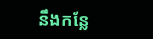នឹងកន្លែ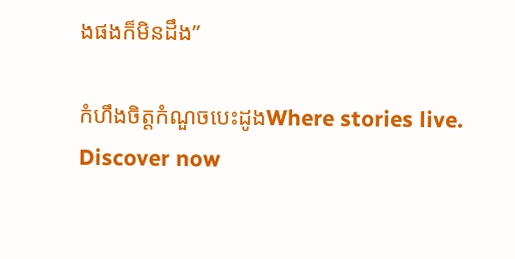ងផងក៏មិនដឹង”

កំហឹងចិត្តកំណួចបេះដូងWhere stories live. Discover now